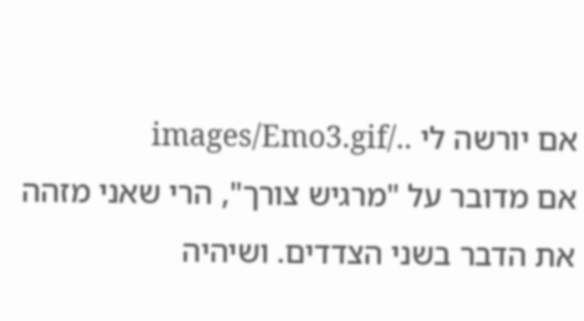אם יורשה לי ../images/Emo3.gif
אם מדובר על "מרגיש צורך", הרי שאני מזהה את הדבר בשני הצדדים. ושיהיה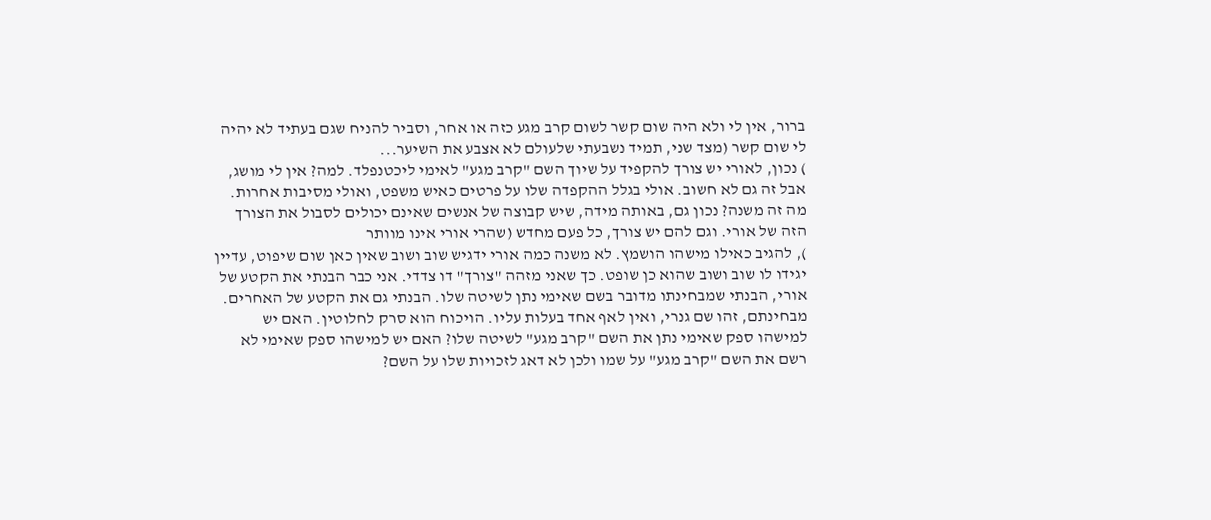ברור, אין לי ולא היה שום קשר לשום קרב מגע כזה או אחר, וסביר להניח שגם בעתיד לא יהיה לי שום קשר (מצד שני, תמיד נשבעתי שלעולם לא אצבע את השיער...
) נכון, לאורי יש צורך להקפיד על שיוך השם "קרב מגע" לאימי ליכטנפלד. למה? אין לי מושג, אבל זה גם לא חשוב. אולי בגלל ההקפדה שלו על פרטים כאיש משפט, ואולי מסיבות אחרות. מה זה משנה? נכון גם, באותה מידה, שיש קבוצה של אנשים שאינם יכולים לסבול את הצורך הזה של אורי. וגם להם יש צורך, כל פעם מחדש (שהרי אורי אינו מוותר
), להגיב כאילו מישהו הושמץ. לא משנה כמה אורי ידגיש שוב ושוב שאין כאן שום שיפוט, עדיין יגידו לו שוב ושוב שהוא כן שופט. כך שאני מזהה "צורך" דו צדדי. אני כבר הבנתי את הקטע של אורי, הבנתי שמבחינתו מדובר בשם שאימי נתן לשיטה שלו. הבנתי גם את הקטע של האחרים. מבחינתם, זהו שם גנרי, ואין לאף אחד בעלות עליו. הויכוח הוא סרק לחלוטין. האם יש למישהו ספק שאימי נתן את השם "קרב מגע" לשיטה שלו? האם יש למישהו ספק שאימי לא רשם את השם "קרב מגע" על שמו ולכן לא דאג לזכויות שלו על השם?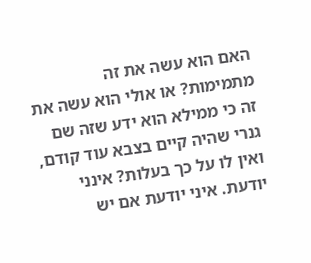האם הוא עשה את זה מתמימות? או אולי הוא עשה את זה כי ממילא הוא ידע שזה שם גנרי שהיה קיים בצבא עוד קודם, ואין לו על כך בעלות? אינני יודעת. איני יודעת אם יש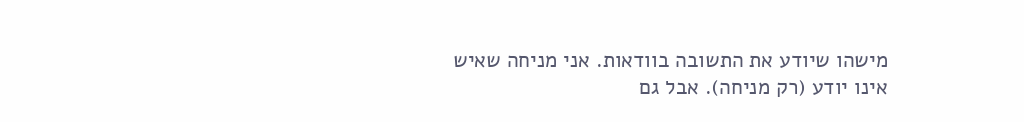מישהו שיודע את התשובה בוודאות. אני מניחה שאיש אינו יודע (רק מניחה). אבל גם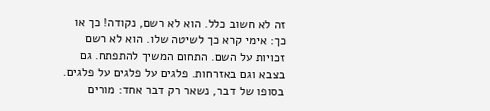זה לא חשוב כלל. הוא לא רשם, נקודה! כך או כך: אימי קרא כך לשיטה שלו. הוא לא רשם זכויות על השם. התחום המשיך להתפתח. גם בצבא וגם באזרחות. פלגים על פלגים על פלגים. בסופו של דבר, נשאר רק דבר אחד: מורים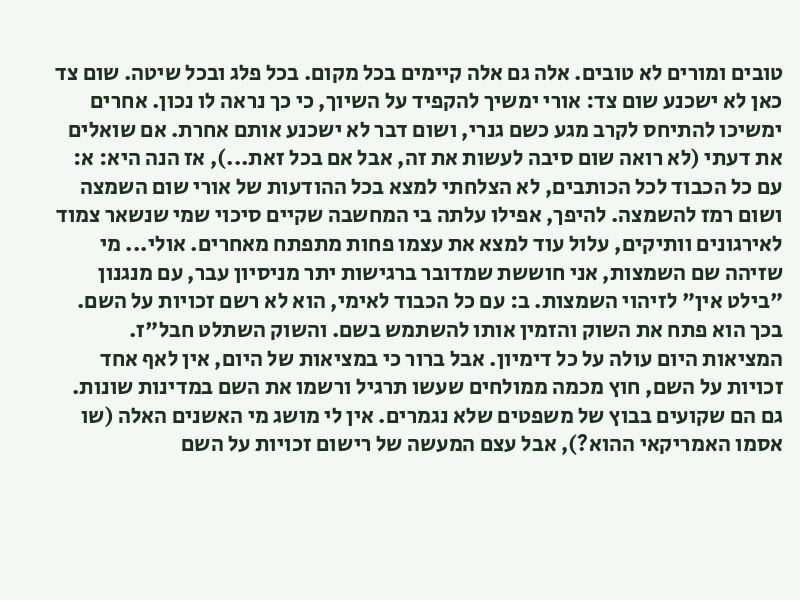טובים ומורים לא טובים. אלה גם אלה קיימים בכל מקום. בכל פלג ובכל שיטה. שום צד כאן לא ישכנע שום צד: אורי ימשיך להקפיד על השיוך, כי כך נראה לו נכון. אחרים ימשיכו להתיחס לקרב מגע כשם גנרי, ושום דבר לא ישכנע אותם אחרת. אם שואלים את דעתי (לא רואה שום סיבה לעשות את זה, אבל אם בכל זאת...), אז הנה היא: א: עם כל הכבוד לכל הכותבים, לא הצלחתי למצא בכל ההודעות של אורי שום השמצה ושום רמז להשמצה. להיפך, אפילו עלתה בי המחשבה שקיים סיכוי שמי שנשאר צמוד לאירגונים וותיקים, עלול עוד למצא את עצמו פחות מתפתח מאחרים. אולי... מי שזיהה שם השמצות, אני חוששת שמדובר ברגישות יתר מניסיון עבר, עם מנגנון "בילט אין" לזיהוי השמצות. ב: עם כל הכבוד לאימי, הוא לא רשם זכויות על השם. בכך הוא פתח את השוק והזמין אותו להשתמש בשם. והשוק השתלט חבל"ז. המציאות היום עולה על כל דימיון. אבל ברור כי במציאות של היום, אין לאף אחד זכויות על השם, חוץ מכמה ממולחים שעשו תרגיל ורשמו את השם במדינות שונות. גם הם שקועים בבוץ של משפטים שלא נגמרים. אין לי מושג מי האשנים האלה (שו אסמו האמריקאי ההוא?), אבל עצם המעשה של רישום זכויות על השם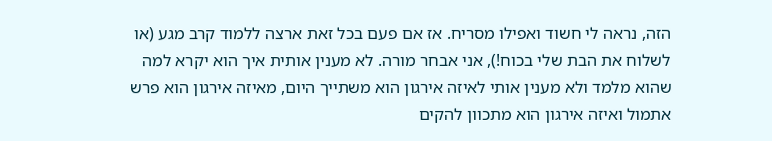הזה, נראה לי חשוד ואפילו מסריח. אז אם פעם בכל זאת ארצה ללמוד קרב מגע (או לשלוח את הבת שלי בכוח!), אני אבחר מורה. לא מענין אותית איך הוא יקרא למה שהוא מלמד ולא מענין אותי לאיזה אירגון הוא משתייך היום, מאיזה אירגון הוא פרש אתמול ואיזה אירגון הוא מתכוון להקים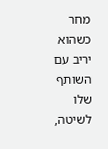מחר כשהוא יריב עם השותף שלו לשיטה,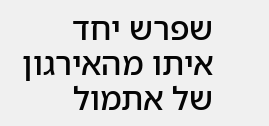שפרש יחד איתו מהאירגון של אתמול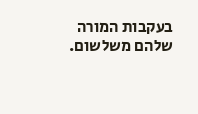בעקבות המורה שלהם משלשום.